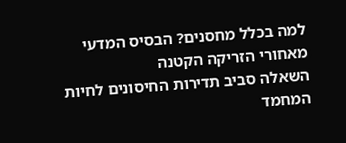למה בכלל מחסנים? הבסיס המדעי מאחורי הזריקה הקטנה
השאלה סביב תדירות החיסונים לחיות המחמד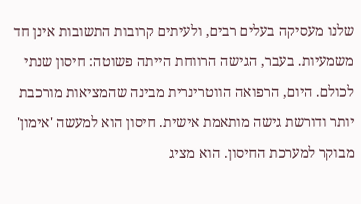שלנו מעסיקה בעלים רבים, ולעיתים קרובות התשובות אינן חד משמעיות. בעבר, הגישה הרווחת הייתה פשוטה: חיסון שנתי לכולם. היום, הרפואה הווטרינרית מבינה שהמציאות מורכבת יותר ודורשת גישה מותאמת אישית. חיסון הוא למעשה 'אימון' מבוקר למערכת החיסון. הוא מציג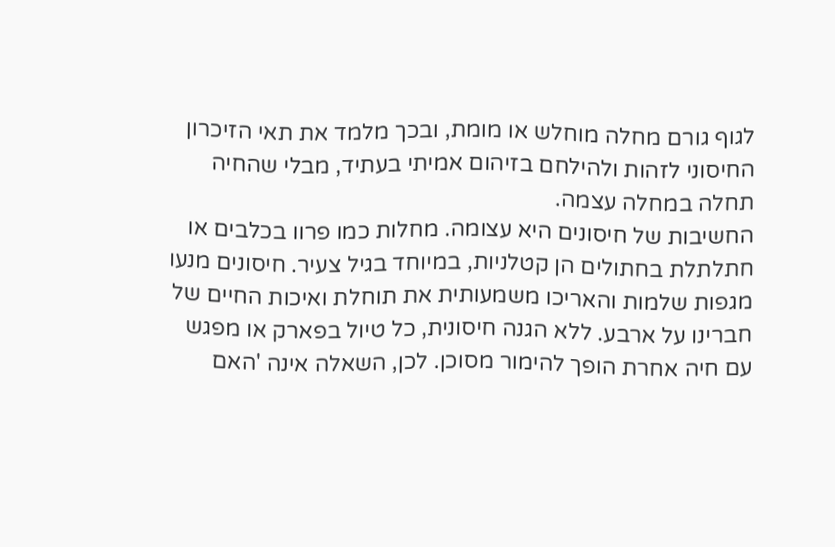לגוף גורם מחלה מוחלש או מומת, ובכך מלמד את תאי הזיכרון החיסוני לזהות ולהילחם בזיהום אמיתי בעתיד, מבלי שהחיה תחלה במחלה עצמה.
החשיבות של חיסונים היא עצומה. מחלות כמו פרוו בכלבים או חתלתלת בחתולים הן קטלניות, במיוחד בגיל צעיר. חיסונים מנעו מגפות שלמות והאריכו משמעותית את תוחלת ואיכות החיים של חברינו על ארבע. ללא הגנה חיסונית, כל טיול בפארק או מפגש עם חיה אחרת הופך להימור מסוכן. לכן, השאלה אינה 'האם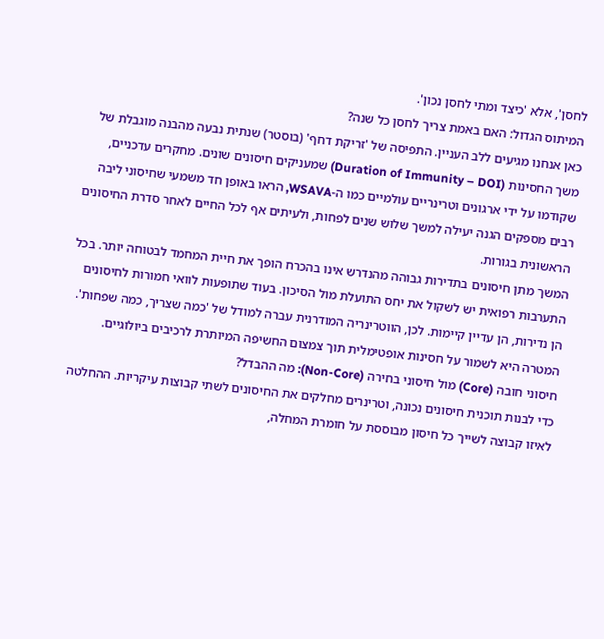לחסן', אלא 'כיצד ומתי לחסן נכון'.
המיתוס הגדול: האם באמת צריך לחסן כל שנה?
כאן אנחנו מגיעים ללב העניין. התפיסה של 'זריקת דחף' (בוסטר) שנתית נבעה מהבנה מוגבלת של משך החסינות (Duration of Immunity – DOI) שמעניקים חיסונים שונים. מחקרים עדכניים, שקודמו על ידי ארגונים וטרינריים עולמיים כמו ה-WSAVA, הראו באופן חד משמעי שחיסוני ליבה רבים מספקים הגנה יעילה למשך שלוש שנים לפחות, ולעיתים אף לכל החיים לאחר סדרת החיסונים הראשונית בגורות.
המשך מתן חיסונים בתדירות גבוהה מהנדרש אינו בהכרח הופך את חיית המחמד לבטוחה יותר. בכל התערבות רפואית יש לשקול את יחס התועלת מול הסיכון. בעוד שתופעות לוואי חמורות לחיסונים הן נדירות, הן עדיין קיימות. לכן, הווטרינריה המודרנית עברה למודל של 'כמה שצריך, כמה שפחות'. המטרה היא לשמור על חסינות אופטימלית תוך צמצום החשיפה המיותרת לרכיבים ביולוגיים.
חיסוני חובה (Core) מול חיסוני בחירה (Non-Core): מה ההבדל?
כדי לבנות תוכנית חיסונים נכונה, וטרינרים מחלקים את החיסונים לשתי קבוצות עיקריות. ההחלטה לאיזו קבוצה לשייך כל חיסון מבוססת על חומרת המחלה,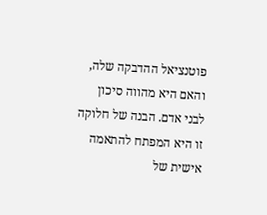פוטנציאל ההדבקה שלה, והאם היא מהווה סיכון לבני אדם. הבנה של חלוקה זו היא המפתח להתאמה אישית של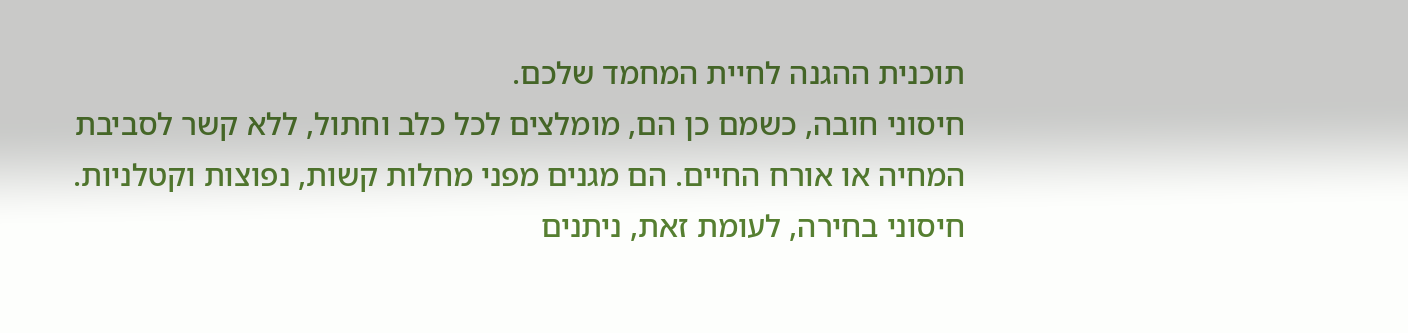תוכנית ההגנה לחיית המחמד שלכם.
חיסוני חובה, כשמם כן הם, מומלצים לכל כלב וחתול, ללא קשר לסביבת המחיה או אורח החיים. הם מגנים מפני מחלות קשות, נפוצות וקטלניות. חיסוני בחירה, לעומת זאת, ניתנים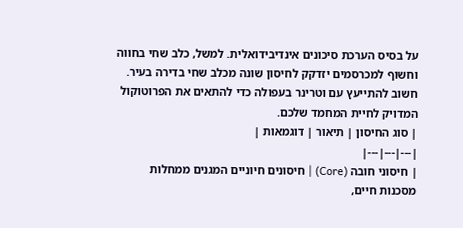על בסיס הערכת סיכונים אינדיבידואלית. למשל, כלב שחי בחווה וחשוף למכרסמים יזדקק לחיסון שונה מכלב שחי בדירה בעיר. חשוב להתייעץ עם וטרינר בעפולה כדי להתאים את הפרוטוקול המדויק לחיית המחמד שלכם.
| סוג החיסון | תיאור | דוגמאות |
|---|---|---|
| חיסוני חובה (Core) | חיסונים חיוניים המגנים ממחלות מסכנות חיים,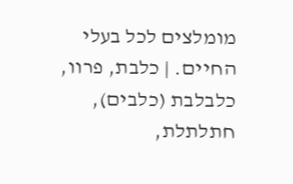מומלצים לכל בעלי החיים. | כלבת, פרוו, כלבלבת (כלבים), חתלתלת,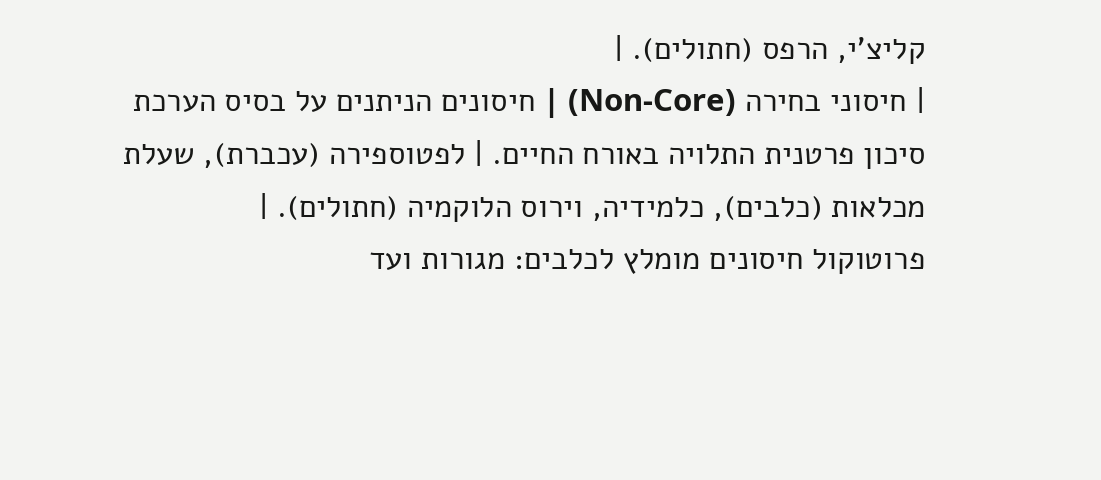קליצ'י, הרפס (חתולים). |
| חיסוני בחירה (Non-Core) | חיסונים הניתנים על בסיס הערכת סיכון פרטנית התלויה באורח החיים. | לפטוספירה (עכברת), שעלת מכלאות (כלבים), כלמידיה, וירוס הלוקמיה (חתולים). |
פרוטוקול חיסונים מומלץ לכלבים: מגורות ועד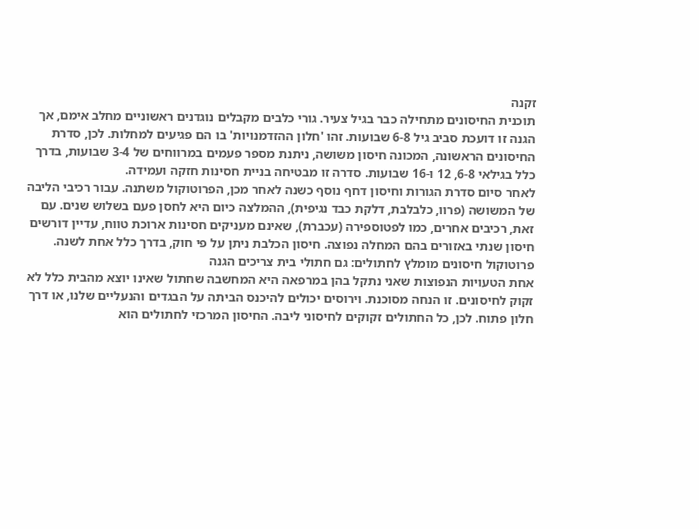זקנה
תוכנית החיסונים מתחילה כבר בגיל צעיר. גורי כלבים מקבלים נוגדנים ראשוניים מחלב אימם, אך הגנה זו דועכת סביב גיל 6-8 שבועות. זהו 'חלון ההזדמנויות' בו הם פגיעים למחלות. לכן, סדרת החיסונים הראשונה, המכונה חיסון משושה, ניתנת מספר פעמים במרווחים של 3-4 שבועות, בדרך כלל בגילאי 6-8, 12 ו-16 שבועות. סדרה זו מבטיחה בניית חסינות חזקה ועמידה.
לאחר סיום סדרת הגורות וחיסון דחף נוסף כשנה לאחר מכן, הפרוטוקול משתנה. עבור רכיבי הליבה של המשושה (פרוו, כלבלבת, דלקת כבד נגיפית), ההמלצה כיום היא לחסן פעם בשלוש שנים. עם זאת, רכיבים אחרים, כמו לפטוספירה (עכברת), שאינם מעניקים חסינות ארוכת טווח, עדיין דורשים חיסון שנתי באזורים בהם המחלה נפוצה. חיסון הכלבת ניתן על פי חוק, בדרך כלל אחת לשנה.
פרוטוקול חיסונים מומלץ לחתולים: גם חתולי בית צריכים הגנה
אחת הטעויות הנפוצות שאני נתקל בהן במרפאה היא המחשבה שחתול שאינו יוצא מהבית כלל לא זקוק לחיסונים. זו הנחה מסוכנת. וירוסים יכולים להיכנס הביתה על הבגדים והנעליים שלנו, או דרך חלון פתוח. לכן, כל החתולים זקוקים לחיסוני ליבה. החיסון המרכזי לחתולים הוא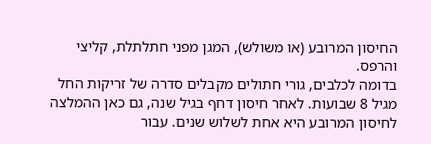החיסון המרובע (או משולש), המגן מפני חתלתלת, קליצי והרפס.
בדומה לכלבים, גורי חתולים מקבלים סדרה של זריקות החל מגיל 8 שבועות. לאחר חיסון דחף בגיל שנה, גם כאן ההמלצה לחיסון המרובע היא אחת לשלוש שנים. עבור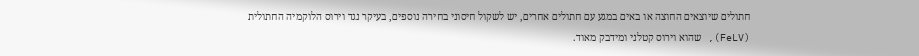חתולים שיוצאים החוצה או באים במגע עם חתולים אחרים, יש לשקול חיסוני בחירה נוספים, בעיקר נגד וירוס הלוקמיה החתולית (FeLV), שהוא וירוס קטלני ומידבק מאוד.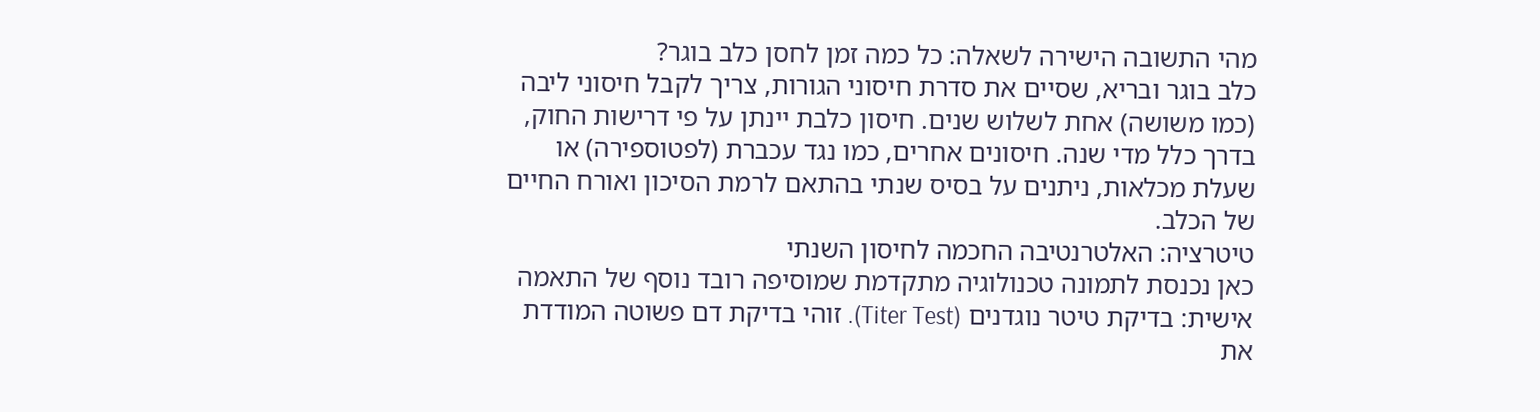מהי התשובה הישירה לשאלה: כל כמה זמן לחסן כלב בוגר?
כלב בוגר ובריא, שסיים את סדרת חיסוני הגורות, צריך לקבל חיסוני ליבה (כמו משושה) אחת לשלוש שנים. חיסון כלבת יינתן על פי דרישות החוק, בדרך כלל מדי שנה. חיסונים אחרים, כמו נגד עכברת (לפטוספירה) או שעלת מכלאות, ניתנים על בסיס שנתי בהתאם לרמת הסיכון ואורח החיים של הכלב.
טיטרציה: האלטרנטיבה החכמה לחיסון השנתי
כאן נכנסת לתמונה טכנולוגיה מתקדמת שמוסיפה רובד נוסף של התאמה אישית: בדיקת טיטר נוגדנים (Titer Test). זוהי בדיקת דם פשוטה המודדת את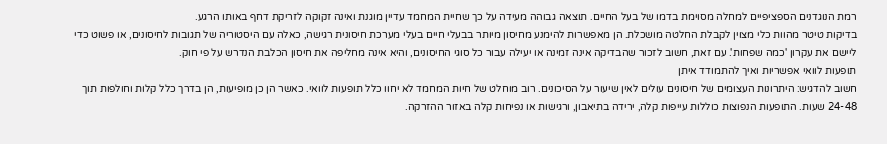רמת הנוגדנים הספציפיים למחלה מסוימת בדמו של בעל החיים. תוצאה גבוהה מעידה על כך שחיית המחמד עדיין מוגנת ואינה זקוקה לזריקת דחף באותו הרגע.
בדיקות טיטר מהוות כלי מצוין לקבלת החלטה מושכלת. הן מאפשרות להימנע מחיסון מיותר בבעלי חיים בעלי מערכת חיסונית רגישה, כאלה עם היסטוריה של תגובות לחיסונים, או פשוט כדי ליישם את עקרון 'כמה שפחות'. עם זאת, חשוב לזכור שהבדיקה אינה זמינה או יעילה עבור כל סוגי החיסונים, והיא אינה מחליפה את חיסון הכלבת הנדרש על פי חוק.
תופעות לוואי אפשריות ואיך להתמודד איתן
חשוב להדגיש: היתרונות העצומים של חיסונים עולים לאין שיעור על הסיכונים. רוב מוחלט של חיות המחמד לא יחוו כלל תופעות לוואי. כאשר הן כן מופיעות, הן בדרך כלל קלות וחולפות תוך 24-48 שעות. התופעות הנפוצות כוללות עייפות קלה, ירידה בתיאבון, ורגישות או נפיחות קלה באזור ההזרקה.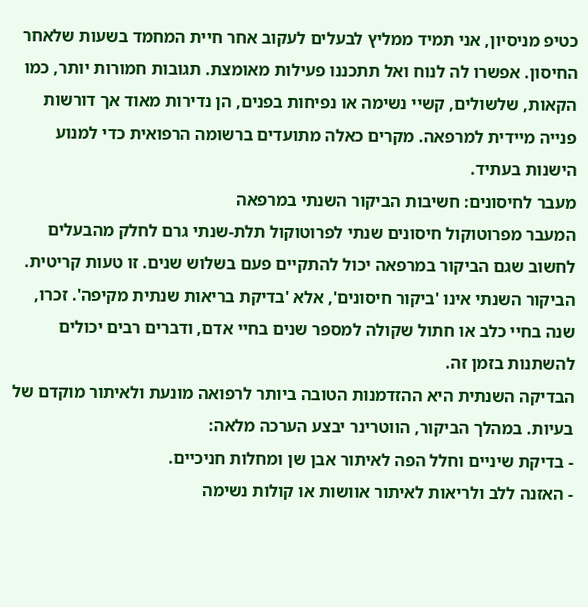כטיפ מניסיון, אני תמיד ממליץ לבעלים לעקוב אחר חיית המחמד בשעות שלאחר החיסון. אפשרו לה לנוח ואל תתכננו פעילות מאומצת. תגובות חמורות יותר, כמו הקאות, שלשולים, קשיי נשימה או נפיחות בפנים, הן נדירות מאוד אך דורשות פנייה מיידית למרפאה. מקרים כאלה מתועדים ברשומה הרפואית כדי למנוע הישנות בעתיד.
מעבר לחיסונים: חשיבות הביקור השנתי במרפאה
המעבר מפרוטוקול חיסונים שנתי לפרוטוקול תלת-שנתי גרם לחלק מהבעלים לחשוב שגם הביקור במרפאה יכול להתקיים פעם בשלוש שנים. זו טעות קריטית. הביקור השנתי אינו 'ביקור חיסונים', אלא 'בדיקת בריאות שנתית מקיפה'. זכרו, שנה בחיי כלב או חתול שקולה למספר שנים בחיי אדם, ודברים רבים יכולים להשתנות בזמן זה.
הבדיקה השנתית היא ההזדמנות הטובה ביותר לרפואה מונעת ולאיתור מוקדם של בעיות. במהלך הביקור, הווטרינר יבצע הערכה מלאה:
- בדיקת שיניים וחלל הפה לאיתור אבן שן ומחלות חניכיים.
- האזנה ללב ולריאות לאיתור אוושות או קולות נשימה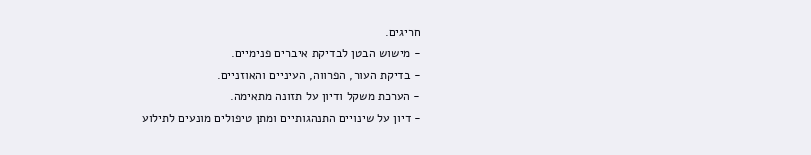חריגים.
- מישוש הבטן לבדיקת איברים פנימיים.
- בדיקת העור, הפרווה, העיניים והאוזניים.
- הערכת משקל ודיון על תזונה מתאימה.
- דיון על שינויים התנהגותיים ומתן טיפולים מונעים לתילוע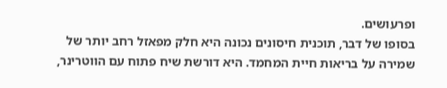ופרעושים.
בסופו של דבר, תוכנית חיסונים נכונה היא חלק מפאזל רחב יותר של שמירה על בריאות חיית המחמד. היא דורשת שיח פתוח עם הווטרינר,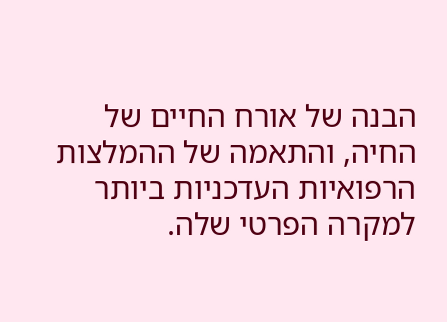הבנה של אורח החיים של החיה, והתאמה של ההמלצות הרפואיות העדכניות ביותר למקרה הפרטי שלה.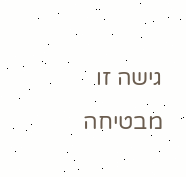גישה זו מבטיחה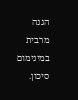הגנה מרבית במינימום סיכון.